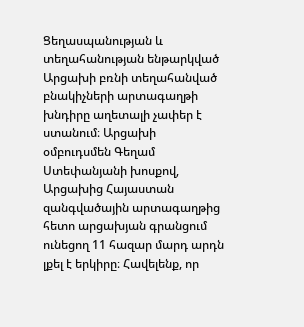Ցեղասպանության և տեղահանության ենթարկված Արցախի բռնի տեղահանված բնակիչների արտագաղթի խնդիրը աղետալի չափեր է ստանում։ Արցախի օմբուդսմեն Գեղամ Ստեփանյանի խոսքով, Արցախից Հայաստան զանգվածային արտագաղթից հետո արցախյան գրանցում ունեցող 11 հազար մարդ արդն լքել է երկիրը։ Հավելենք, որ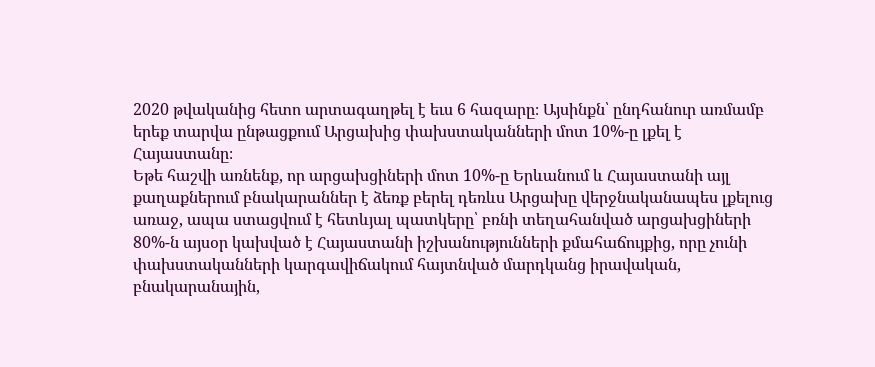2020 թվականից հետո արտագաղթել է եւս 6 հազարը։ Այսինքն՝ ընդհանուր առմամբ երեք տարվա ընթացքում Արցախից փախստականների մոտ 10%-ը լքել է Հայաստանը։
Եթե հաշվի առնենք, որ արցախցիների մոտ 10%-ը Երևանում և Հայաստանի այլ քաղաքներում բնակարաններ է ձեռք բերել դեռևս Արցախը վերջնականապես լքելուց առաջ, ապա ստացվում է հետևյալ պատկերը՝ բռնի տեղահանված արցախցիների 80%-ն այսօր կախված է Հայաստանի իշխանությունների քմահաճույքից, որը չունի փախստականների կարգավիճակում հայտնված մարդկանց իրավական, բնակարանային,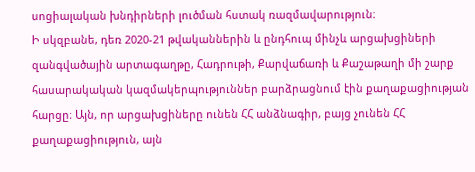սոցիալական խնդիրների լուծման հստակ ռազմավարություն։
Ի սկզբանե, դեռ 2020-21 թվականներին և ընդհուպ մինչև արցախցիների զանգվածային արտագաղթը, Հադրութի, Քարվաճառի և Քաշաթաղի մի շարք հասարակական կազմակերպություններ բարձրացնում էին քաղաքացիության հարցը։ Այն, որ արցախցիները ունեն ՀՀ անձնագիր, բայց չունեն ՀՀ քաղաքացիություն, այն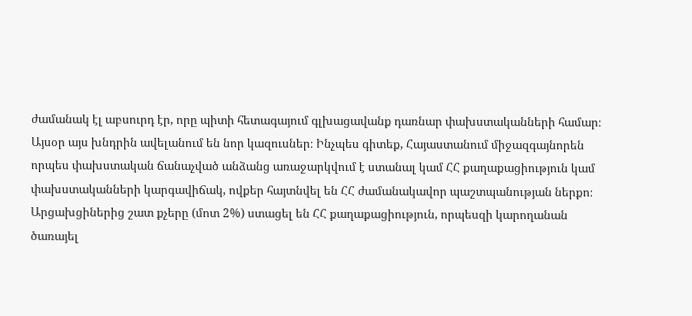ժամանակ էլ աբսուրդ էր, որը պիտի հետագայում գլխացավանք դառնար փախստականների համար։
Այսօր այս խնդրին ավելանում են նոր կազուսներ։ Ինչպես գիտեք, Հայաստանում միջազգայնորեն որպես փախստական ճանաչված անձանց առաջարկվում է ստանալ կամ ՀՀ քաղաքացիություն կամ փախստականների կարգավիճակ, ովքեր հայտնվել են ՀՀ ժամանակավոր պաշտպանության ներքո։
Արցախցիներից շատ քչերը (մոտ 2%) ստացել են ՀՀ քաղաքացիություն, որպեսզի կարողանան ծառայել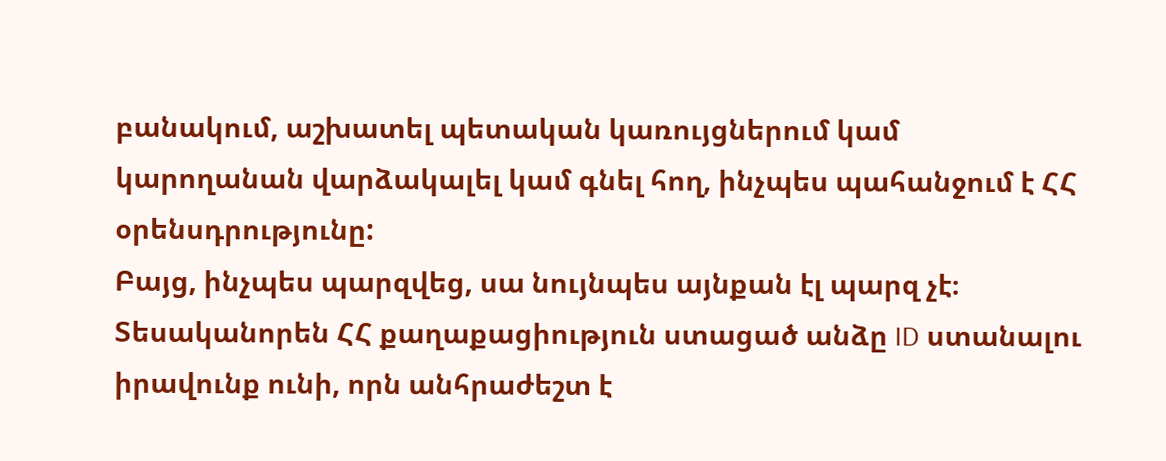բանակում, աշխատել պետական կառույցներում կամ կարողանան վարձակալել կամ գնել հող, ինչպես պահանջում է ՀՀ օրենսդրությունը:
Բայց, ինչպես պարզվեց, սա նույնպես այնքան էլ պարզ չէ։ Տեսականորեն ՀՀ քաղաքացիություն ստացած անձը ID ստանալու իրավունք ունի, որն անհրաժեշտ է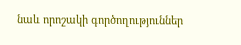նաև որոշակի գործողություններ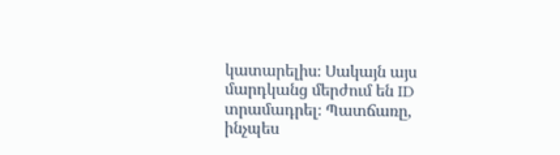կատարելիս։ Սակայն այս մարդկանց մերժում են ID տրամադրել։ Պատճառը, ինչպես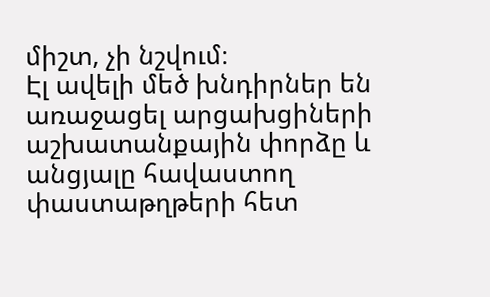միշտ, չի նշվում։
Էլ ավելի մեծ խնդիրներ են առաջացել արցախցիների աշխատանքային փորձը և անցյալը հավաստող փաստաթղթերի հետ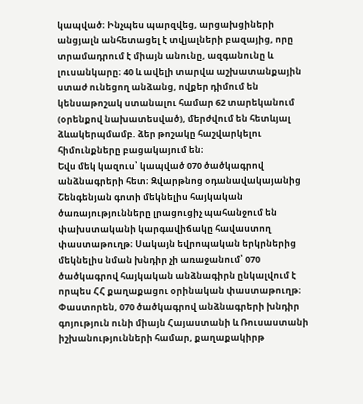կապված։ Ինչպես պարզվեց, արցախցիների անցյալն անհետացել է տվյալների բազայից, որը տրամադրում է միայն անունը, ազգանունը և լուսանկարը։ 40 և ավելի տարվա աշխատանքային ստաժ ունեցող անձանց, ովքեր դիմում են կենսաթոշակ ստանալու համար 62 տարեկանում (օրենքով նախատեսված), մերժվում են հետևյալ ձևակերպմամբ. ձեր թոշակը հաշվարկելու հիմունքները բացակայում են։
Եվս մեկ կազուս՝ կապված 070 ծածկագրով անձնագրերի հետ։ Զվարթնոց օդանավակայանից Շենգենյան գոտի մեկնելիս հայկական ծառայությունները լրացուցիչ պահանջում են փախստականի կարգավիճակը հավաստող փաստաթուղթ։ Սակայն եվրոպական երկրներից մեկնելիս նման խնդիր չի առաջանում՝ 070 ծածկագրով հայկական անձնագիրն ընկալվում է որպես ՀՀ քաղաքացու օրինական փաստաթուղթ։ Փաստորեն, 070 ծածկագրով անձնագրերի խնդիր գոյություն ունի միայն Հայաստանի և Ռուսաստանի իշխանությունների համար, քաղաքակիրթ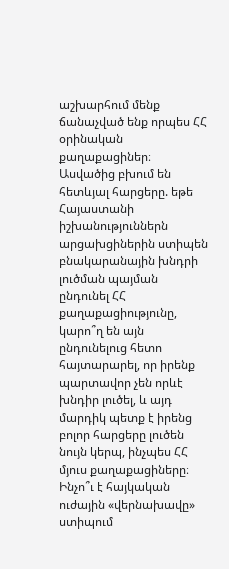աշխարհում մենք ճանաչված ենք որպես ՀՀ օրինական քաղաքացիներ։
Ասվածից բխում են հետևյալ հարցերը. եթե Հայաստանի իշխանություններն արցախցիներին ստիպեն բնակարանային խնդրի լուծման պայման ընդունել ՀՀ քաղաքացիությունը, կարո՞ղ են այն ընդունելուց հետո հայտարարել, որ իրենք պարտավոր չեն որևէ խնդիր լուծել, և այդ մարդիկ պետք է իրենց բոլոր հարցերը լուծեն նույն կերպ, ինչպես ՀՀ մյուս քաղաքացիները։
Ինչո՞ւ է հայկական ուժային «վերնախավը» ստիպում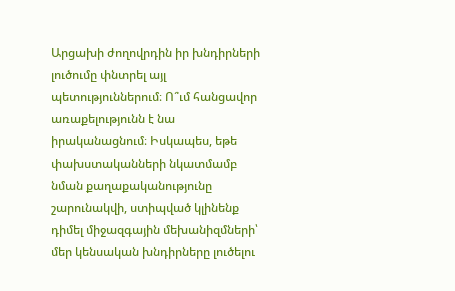Արցախի ժողովրդին իր խնդիրների լուծումը փնտրել այլ պետություններում։ Ո՞ւմ հանցավոր առաքելությունն է նա իրականացնում։ Իսկապես, եթե փախստականների նկատմամբ նման քաղաքականությունը շարունակվի, ստիպված կլինենք դիմել միջազգային մեխանիզմների՝ մեր կենսական խնդիրները լուծելու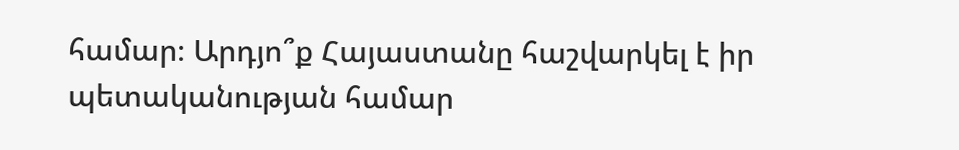համար։ Արդյո՞ք Հայաստանը հաշվարկել է իր պետականության համար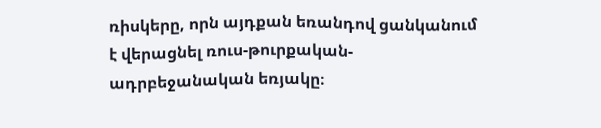ռիսկերը, որն այդքան եռանդով ցանկանում է վերացնել ռուս-թուրքական-ադրբեջանական եռյակը։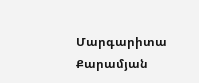Մարգարիտա Քարամյան